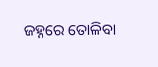ଜହ୍ନରେ ତୋଳିବା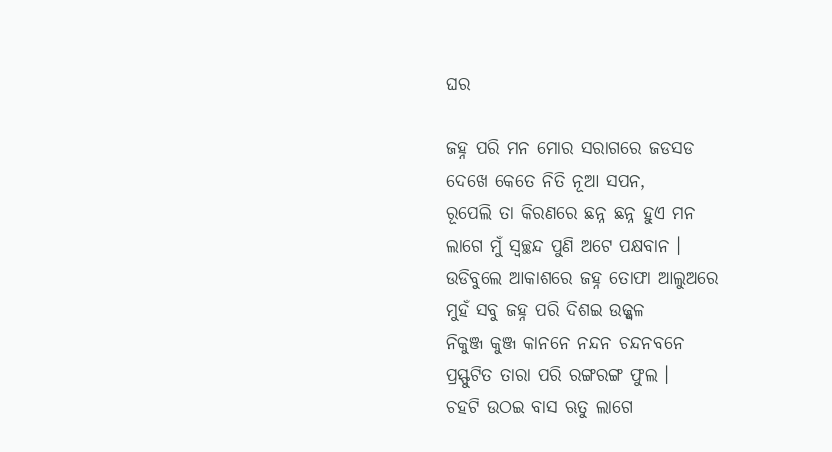ଘର

ଜହ୍ନ ପରି ମନ ମୋର ସରାଗରେ ଜଡସଡ
ଦେଖେ କେତେ ନିତି ନୂଆ ସପନ,
ରୂପେଲି ତା କିରଣରେ ଛନ୍ନ ଛନ୍ନ ହୁଏ ମନ
ଲାଗେ ମୁଁ ସ୍ୱଚ୍ଛନ୍ଦ ପୁଣି ଅଟେ ପକ୍ଷବାନ ।
ଉଡିବୁଲେ ଆକାଶରେ ଜହ୍ନ ତୋଫା ଆଲୁଅରେ
ମୁହଁ ସବୁ ଜହ୍ନ ପରି ଦିଶଇ ଉଜ୍ଜ୍ୱଳ
ନିକୁଞ୍ଜ କୁଞ୍ଜ କାନନେ ନନ୍ଦନ ଚନ୍ଦନବନେ
ପ୍ରସ୍ଫୁଟିତ ତାରା ପରି ରଙ୍ଗରଙ୍ଗ ଫୁଲ ।
ଚହଟି ଉଠଇ ବାସ ଋତୁ ଲାଗେ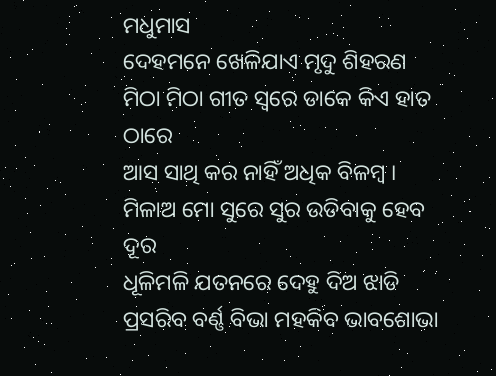ମଧୁମାସ
ଦେହମନେ ଖେଳିଯାଏ ମୃଦୁ ଶିହରଣ
ମିଠା ମିଠା ଗୀତ ସ୍ୱରେ ଡାକେ କିଏ ହାତ ଠାରେ
ଆସ ସାଥି କର ନାହିଁ ଅଧିକ ବିଳମ୍ବ ।
ମିଳାଅ ମୋ ସୁରେ ସୁର ଉଡିବାକୁ ହେବ ଦୂର
ଧୂଳିମଳି ଯତନରେ ଦେହୁ ଦିଅ ଝାଡି
ପ୍ରସରିବ ବର୍ଣ୍ଣ ବିଭା ମହକିବ ଭାବଶୋଭା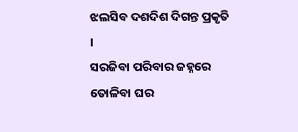ଝଲସିବ ଦଶଦିଶ ଦିଗନ୍ତ ପ୍ରକୃତି ।
ସରଜିବା ପରିବାର ଜହ୍ନରେ ତୋଳିବା ଘର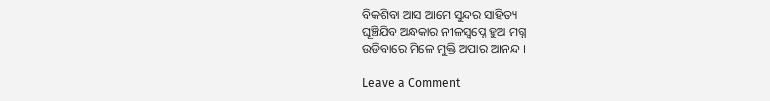ବିକଶିବା ଆସ ଆମେ ସୁନ୍ଦର ସାହିତ୍ୟ
ଘୂଞ୍ଚିଯିବ ଅନ୍ଧକାର ନୀଳସ୍ୱପ୍ନେ ହୁଅ ମଗ୍ନ
ଉଡିବାରେ ମିଳେ ମୁକ୍ତି ଅପାର ଆନନ୍ଦ ।

Leave a Comment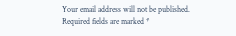Your email address will not be published. Required fields are marked *